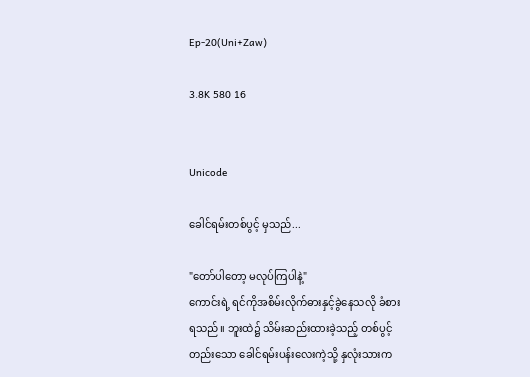Ep-20(Uni+Zaw)

3.8K 580 16


Unicode

ခေါင်ရမ်းတစ်ပွင့် မှသည်...

"တော်ပါတော့ မလုပ်ကြပါနဲ့"
ကောင်းရဲ့ ရင်ကိုအစိမ်းလိုက်ဓားနှင့်ခွဲနေသလို ခံစားရသည်။ ဘူးထဲ၌ သိမ်းဆည်းထားခဲ့သည့် တစ်ပွင့်တည်းသော ခေါင်ရမ်းပန်းလေးကဲ့သို့ နှလုံးသားက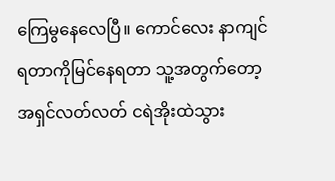ကြေမွနေလေပြီ။ ကောင်လေး နာကျင်ရတာကိုမြင်နေရတာ သူ့အတွက်တော့ အရှင်လတ်လတ် ငရဲအိုးထဲသွား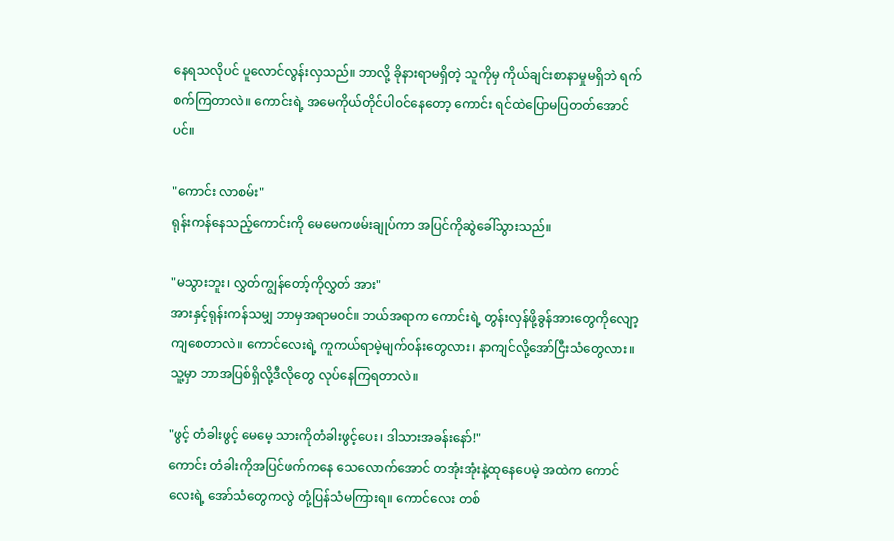နေရသလိုပင် ပူလောင်လွန်းလှသည်။ ဘာလို့ ခိုနားရာမရှိတဲ့ သူကိုမှ ကိုယ်ချင်းစာနာမှုမရှိဘဲ ရက်စက်ကြတာလဲ။ ကောင်းရဲ့ အမေကိုယ်တိုင်ပါ၀င်နေတော့ ကောင်း ရင်ထဲပြောမပြတတ်အောင်ပင်။

"ကောင်း လာစမ်း"
ရုန်းကန်နေသည့်ကောင်းကို မေမေကဖမ်းချုပ်ကာ အပြင်ကိုဆွဲခေါ်သွားသည်။

"မသွားဘူး၊ လွှတ်ကျွန်တော့်ကိုလွှတ် အား"
အားနှင့်ရုန်းကန်သမျှ ဘာမှအရာမ၀င်။ ဘယ်အရာက ကောင်းရဲ့ တွန်းလှန်ဖို့ခွန်အားတွေကိုလျော့ကျစေတာလဲ။ ကောင်လေးရဲ့ ကူကယ်ရာမဲ့မျက်၀န်းတွေလား၊ နာကျင်လို့အော်ငြီးသံတွေလား။ သူ့မှာ ဘာအပြစ်ရှိလို့ဒီလိုတွေ လုပ်နေကြရတာလဲ။

"ဖွင့် တံခါးဖွင့် မေမေ့ သားကိုတံခါးဖွင့်ပေး၊ ဒါသားအခန်းနော်!"
ကောင်း တံခါးကိုအပြင်ဖက်က‌နေ သေလောက်အောင် တအုံးအုံးနဲ့ထုနေပေမဲ့ အထဲက ကောင်လေးရဲ့ အော်သံတွေကလွဲ တုံ့ပြန်သံမကြားရ။ ကောင်လေး တစ်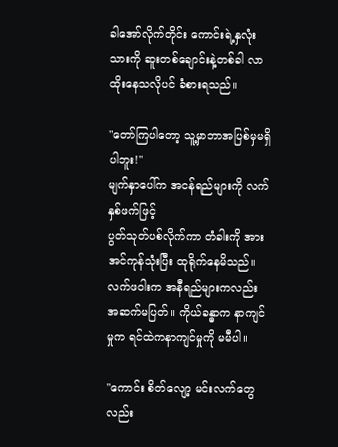ခါအော်လိုက်တိုင်း ကောင်းရဲ့နှလုံးသားကို ‌ဆူးတစ်ချောင်းနဲ့တစ်ခါ လာထိုးနေသလိုပင် ခံစားရသည်။

"တော်ကြပါတော့ သူ့မှာဘာအပြစ်မှမရှိပါဘူး!"
မျက်နှာပေါ်က အငန်ရည်များကို လက်နှစ်ဖက်ဖြင့်
ပွတ်သုတ်ပစ်လိုက်ကာ တံခါးကို အားအင်ကုန်သုံးပြီး ထုရိုက်နေမိသည်။ လက်ဖ၀ါးက အနီရည်များကလည်း အဆက်မပြတ်။ ကိုယ်ခန္ဓာက နာကျင်မှုက ရင်ထဲကနာကျင်မှုကို မမီပါ။

"ကောင်း စိတ်လျော့ မင်းလက်တွေလည်း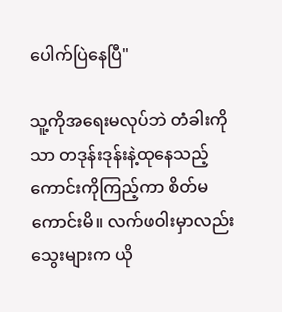ပေါက်ပြဲနေပြီ"

သူ့ကိုအရေးမလုပ်ဘဲ တံခါးကိုသာ တဒုန်းဒုန်းနဲ့ထုနေသည့် ကောင်းကို‌ကြည့်ကာ စိတ်မကောင်းမိ။ လက်ဖဝါးမှာလည်း သွေးများက ယို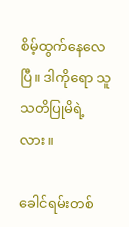စိမ့်ထွက်နေလေပြီ။ ဒါကိုရော သူသတိပြုမိရဲ့လား။

ခေါင်ရမ်းတစ်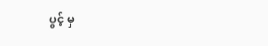ပွင့် မှ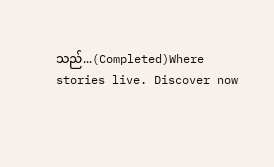သည်...(Completed)Where stories live. Discover now